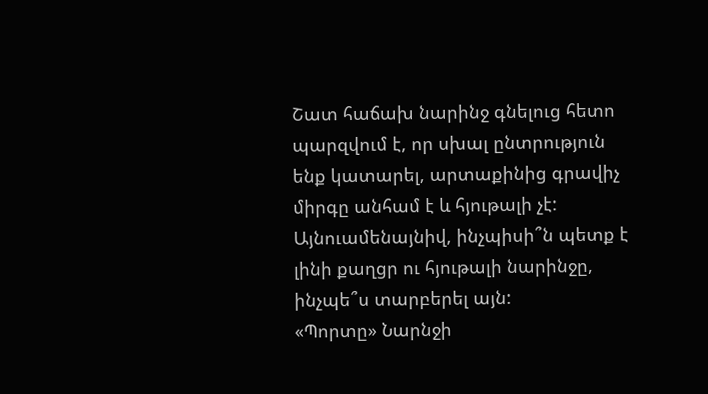Շատ հաճախ նարինջ գնելուց հետո պարզվում է, որ սխալ ընտրություն ենք կատարել, արտաքինից գրավիչ միրգը անհամ է և հյութալի չէ: Այնուամենայնիվ, ինչպիսի՞ն պետք է լինի քաղցր ու հյութալի նարինջը, ինչպե՞ս տարբերել այն:
«Պորտը» Նարնջի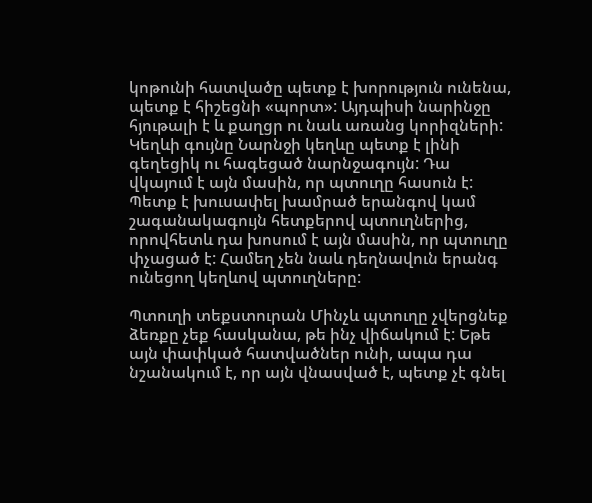կոթունի հատվածը պետք է խորություն ունենա, պետք է հիշեցնի «պորտ»: Այդպիսի նարինջը հյութալի է և քաղցր ու նաև առանց կորիզների: Կեղևի գույնը Նարնջի կեղևը պետք է լինի գեղեցիկ ու հագեցած նարնջագույն: Դա վկայում է այն մասին, որ պտուղը հասուն է:
Պետք է խուսափել խամրած երանգով կամ շագանակագույն հետքերով պտուղներից, որովհետև դա խոսում է այն մասին, որ պտուղը փչացած է: Համեղ չեն նաև դեղնավուն երանգ ունեցող կեղևով պտուղները:

Պտուղի տեքստուրան Մինչև պտուղը չվերցնեք ձեռքը չեք հասկանա, թե ինչ վիճակում է: Եթե այն փափկած հատվածներ ունի, ապա դա նշանակում է, որ այն վնասված է, պետք չէ գնել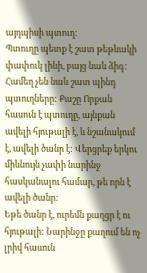այդպիսի պտուղ:
Պտուղը պետք է շատ թեթևակի փափուկ լինի, բայց նաև ձիգ: Համեղ չեն նաև շատ պինդ պտուղները: Քաշը Որքան հասուն է պտուղը, այնքան ավելի հյութալի է, և նշանակում է, ավելի ծանր է: Վերցրեք երկու միևնույն չափի նարինջ հասկանալու համար, թե որն է ավելի ծանր:
Եթե ծանր է, ուրեմն քաղցր է ու հյութալի: Նարինջը քաղում են ոչ լրիվ հասուն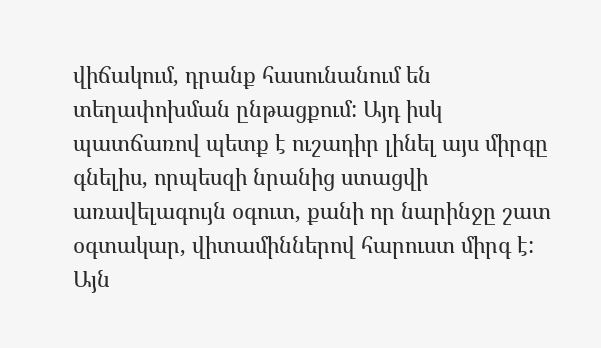վիճակում, դրանք հասունանում են տեղափոխման ընթացքում: Այդ իսկ պատճառով պետք է ուշադիր լինել այս միրգը գնելիս, որպեսզի նրանից ստացվի առավելագույն օգուտ, քանի որ նարինջը շատ օգտակար, վիտամիններով հարուստ միրգ է: Այն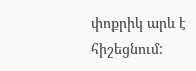փոքրիկ արև է հիշեցնում: